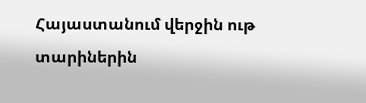Հայաստանում վերջին ութ տարիներին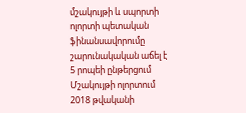մշակույթի և սպորտի ոլորտի պետական ֆինանսավորումը շարունակական աճել է
5 րոպեի ընթերցում
Մշակույթի ոլորտում 2018 թվականի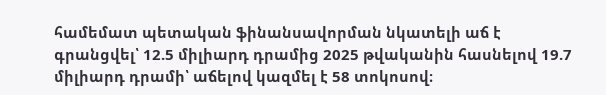համեմատ պետական ֆինանսավորման նկատելի աճ է գրանցվել՝ 12.5 միլիարդ դրամից 2025 թվականին հասնելով 19.7 միլիարդ դրամի՝ աճելով կազմել է 58 տոկոսով։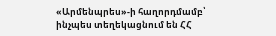«Արմենպրես»-ի հաղորդմամբ՝ ինչպես տեղեկացնում են ՀՀ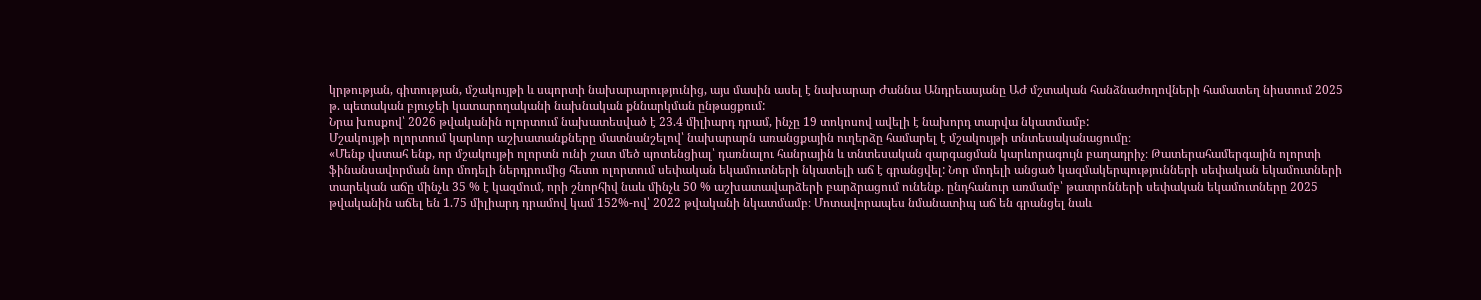կրթության, գիտության, մշակույթի և սպորտի նախարարությունից, այս մասին ասել է նախարար Ժաննա Անդրեասյանը ԱԺ մշտական հանձնաժողովների համատեղ նիստում 2025 թ. պետական բյուջեի կատարողականի նախնական քննարկման ընթացքում:
Նրա խոսքով՝ 2026 թվականին ոլորտում նախատեսված է 23.4 միլիարդ դրամ, ինչը 19 տոկոսով ավելի է նախորդ տարվա նկատմամբ:
Մշակույթի ոլորտում կարևոր աշխատանքները մատնանշելով՝ նախարարն առանցքային ուղերձը համարել է մշակույթի տնտեսականացումը։
«Մենք վստահ ենք, որ մշակույթի ոլորտն ունի շատ մեծ պոտենցիալ՝ դառնալու հանրային և տնտեսական զարգացման կարևորագույն բաղադրիչ։ Թատերահամերգային ոլորտի ֆինանսավորման նոր մոդելի ներդրումից հետո ոլորտում սեփական եկամուտների նկատելի աճ է գրանցվել: Նոր մոդելի անցած կազմակերպությունների սեփական եկամուտների տարեկան աճը մինչև 35 % է կազմում, որի շնորհիվ նաև մինչև 50 % աշխատավարձերի բարձրացում ունենք. ընդհանուր առմամբ՝ թատրոնների սեփական եկամուտները 2025 թվականին աճել են 1.75 միլիարդ դրամով կամ 152%-ով՝ 2022 թվականի նկատմամբ։ Մոտավորապես նմանատիպ աճ են գրանցել նաև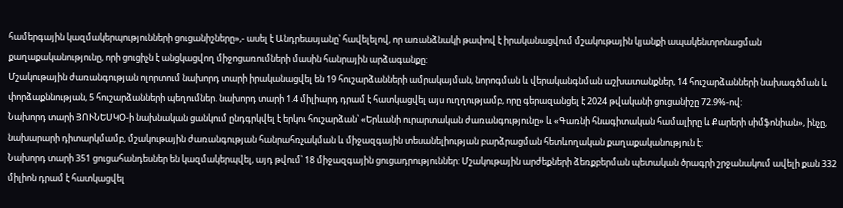համերգային կազմակերպությունների ցուցանիշները»,- ասել է Անդրեասյանը՝ հավելելով, որ առանձնակի թափով է իրականացվում մշակութային կյանքի ապակենտրոնացման քաղաքականությունը, որի ցուցիչն է անցկացվող միջոցառումների մասին հանրային արձագանքը:
Մշակութային ժառանգության ոլորտում նախորդ տարի իրականացվել են 19 հուշարձանների ամրակայման, նորոգման և վերականգնման աշխատանքներ, 14 հուշարձանների նախագծման և փորձաքննության, 5 հուշարձանների պեղումներ. նախորդ տարի 1.4 միլիարդ դրամ է հատկացվել այս ուղղությամբ, որը գերազանցել է 2024 թվականի ցուցանիշը 72.9%-ով:
Նախորդ տարի ՅՈՒՆԵՍԿՕ-ի նախնական ցանկում ընդգրկվել է երկու հուշարձան՝ «Երևանի ուրարտական ժառանգությունը» և «Գառնի հնագիտական համալիրը և Քարերի սիմֆոնիան», ինչը, նախարարի դիտարկմամբ, մշակութային ժառանգության հանրահռչակման և միջազգային տեսանելիության բարձրացման հետևողական քաղաքականություն է:
Նախորդ տարի 351 ցուցահանդեսներ են կազմակերպվել, այդ թվում՝ 18 միջազգային ցուցադրություններ: Մշակութային արժեքների ձեռքբերման պետական ծրագրի շրջանակում ավելի քան 332 միլիոն դրամ է հատկացվել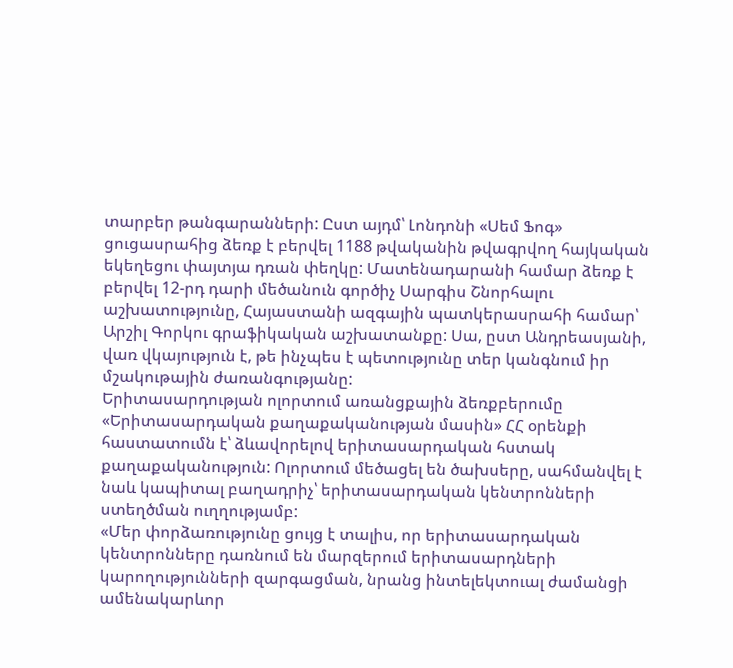տարբեր թանգարանների: Ըստ այդմ՝ Լոնդոնի «Սեմ Ֆոգ» ցուցասրահից ձեռք է բերվել 1188 թվականին թվագրվող հայկական եկեղեցու փայտյա դռան փեղկը: Մատենադարանի համար ձեռք է բերվել 12-րդ դարի մեծանուն գործիչ Սարգիս Շնորհալու աշխատությունը, Հայաստանի ազգային պատկերասրահի համար՝ Արշիլ Գորկու գրաֆիկական աշխատանքը: Սա, ըստ Անդրեասյանի, վառ վկայություն է, թե ինչպես է պետությունը տեր կանգնում իր մշակութային ժառանգությանը:
Երիտասարդության ոլորտում առանցքային ձեռքբերումը «Երիտասարդական քաղաքականության մասին» ՀՀ օրենքի հաստատումն է՝ ձևավորելով երիտասարդական հստակ քաղաքականություն: Ոլորտում մեծացել են ծախսերը, սահմանվել է նաև կապիտալ բաղադրիչ՝ երիտասարդական կենտրոնների ստեղծման ուղղությամբ:
«Մեր փորձառությունը ցույց է տալիս, որ երիտասարդական կենտրոնները դառնում են մարզերում երիտասարդների կարողությունների զարգացման, նրանց ինտելեկտուալ ժամանցի ամենակարևոր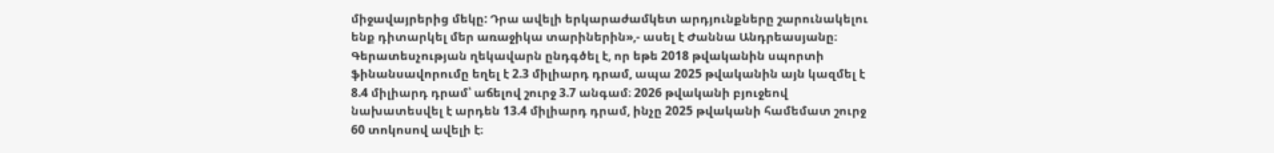միջավայրերից մեկը: Դրա ավելի երկարաժամկետ արդյունքները շարունակելու ենք դիտարկել մեր առաջիկա տարիներին»,- ասել է Ժաննա Անդրեասյանը։
Գերատեսչության ղեկավարն ընդգծել է, որ եթե 2018 թվականին սպորտի ֆինանսավորումը եղել է 2.3 միլիարդ դրամ, ապա 2025 թվականին այն կազմել է 8.4 միլիարդ դրամ՝ աճելով շուրջ 3.7 անգամ։ 2026 թվականի բյուջեով նախատեսվել է արդեն 13.4 միլիարդ դրամ, ինչը 2025 թվականի համեմատ շուրջ 60 տոկոսով ավելի է։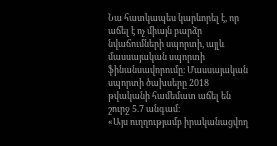Նա հատկապես կարևորել է, որ աճել է ոչ միայն բարձր նվաճումների սպորտի, այլև մասսայական սպորտի ֆինանսավորումը։ Մասսայական սպորտի ծախսերը 2018 թվականի համեմատ աճել են շուրջ 5.7 անգամ։
«Այս ուղղությամբ իրականացվող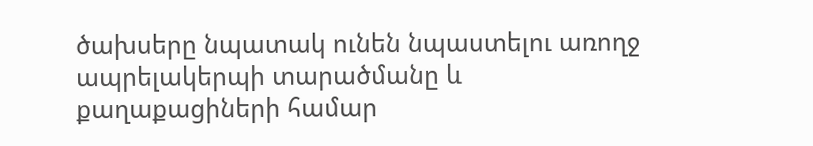ծախսերը նպատակ ունեն նպաստելու առողջ ապրելակերպի տարածմանը և քաղաքացիների համար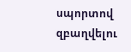սպորտով զբաղվելու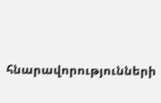հնարավորությունների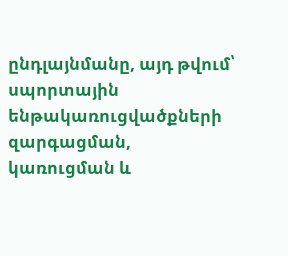ընդլայնմանը, այդ թվում՝ սպորտային ենթակառուցվածքների զարգացման, կառուցման և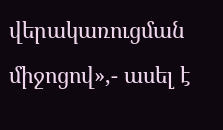վերակառուցման միջոցով»,- ասել է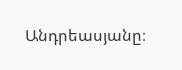Անդրեասյանը։